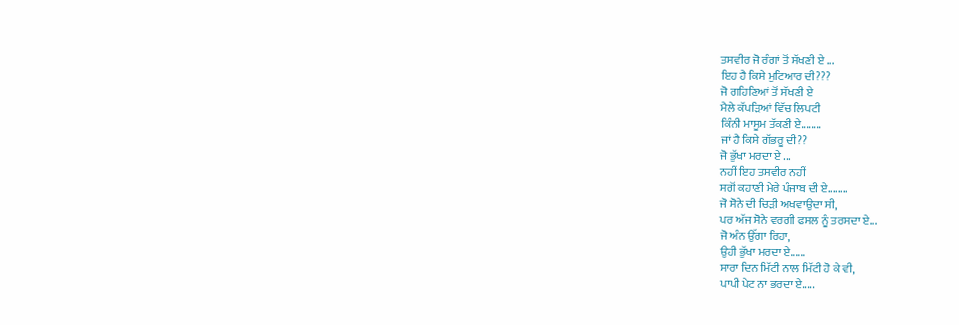ਤਸਵੀਰ ਜੋ ਰੰਗਾਂ ਤੋਂ ਸੱਖਣੀ ਏ ...
ਇਹ ਹੈ ਕਿਸੇ ਮੁਟਿਆਰ ਦੀ???
ਜੋ ਗਹਿਣਿਆਂ ਤੋਂ ਸੱਖਣੀ ਏ
ਮੈਲੇ ਕੱਪੜਿਆਂ ਵਿੱਚ ਲਿਪਟੀ
ਕਿੰਨੀ ਮਾਸੂਮ ਤੱਕਣੀ ਏ........
ਜਾਂ ਹੈ ਕਿਸੇ ਗੱਭਰੂ ਦੀ??
ਜੋ ਭੁੱਖਾ ਮਰਦਾ ਏ ...
ਨਹੀਂ ਇਹ ਤਸਵੀਰ ਨਹੀਂ
ਸਗੋਂ ਕਹਾਣੀ ਮੇਰੇ ਪੰਜਾਬ ਦੀ ਏ........
ਜੋ ਸੋਨੇ ਦੀ ਚਿੜੀ ਅਖਵਾਉਦਾ ਸੀ,
ਪਰ ਅੱਜ ਸੋਨੇ ਵਰਗੀ ਫਸਲ ਨੂੰ ਤਰਸਦਾ ਏ...
ਜੋ ਅੰਨ ਉੱਗਾ ਰਿਹਾ,
ਉਹੀ ਭੁੱਖਾ ਮਰਦਾ ਏ......
ਸਾਰਾ ਦਿਨ ਮਿੱਟੀ ਨਾਲ ਮਿੱਟੀ ਹੋ ਕੇ ਵੀ,
ਪਾਪੀ ਪੇਟ ਨਾ ਭਰਦਾ ਏ.....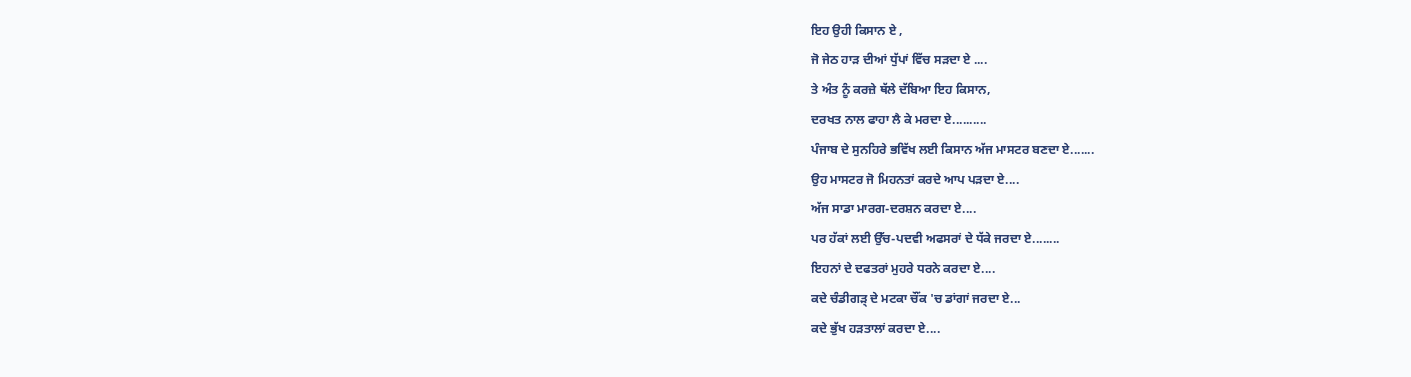ਇਹ ਉਹੀ ਕਿਸਾਨ ਏ ,
ਜੋ ਜੇਠ ਹਾੜ ਦੀਆਂ ਧੁੱਪਾਂ ਵਿੱਚ ਸੜਦਾ ਏ ....
ਤੇ ਅੰਤ ਨੂੰ ਕਰਜ਼ੇ ਥੱਲੇ ਦੱਬਿਆ ਇਹ ਕਿਸਾਨ,
ਦਰਖਤ ਨਾਲ ਫਾਹਾ ਲੈ ਕੇ ਮਰਦਾ ਏ..........
ਪੰਜਾਬ ਦੇ ਸੁਨਹਿਰੇ ਭਵਿੱਖ ਲਈ ਕਿਸਾਨ ਅੱਜ ਮਾਸਟਰ ਬਣਦਾ ਏ.......
ਉਹ ਮਾਸਟਰ ਜੋ ਮਿਹਨਤਾਂ ਕਰਦੇ ਆਪ ਪੜਦਾ ਏ....
ਅੱਜ ਸਾਡਾ ਮਾਰਗ-ਦਰਸ਼ਨ ਕਰਦਾ ਏ....
ਪਰ ਹੱਕਾਂ ਲਈ ਉੱਚ-ਪਦਵੀ ਅਫਸਰਾਂ ਦੇ ਧੱਕੇ ਜਰਦਾ ਏ........
ਇਹਨਾਂ ਦੇ ਦਫਤਰਾਂ ਮੁਹਰੇ ਧਰਨੇ ਕਰਦਾ ਏ....
ਕਦੇ ਚੰਡੀਗੜ੍ ਦੇ ਮਟਕਾ ਚੌਂਕ 'ਚ ਡਾਂਗਾਂ ਜਰਦਾ ਏ...
ਕਦੇ ਭੁੱਖ ਹੜਤਾਲਾਂ ਕਰਦਾ ਏ....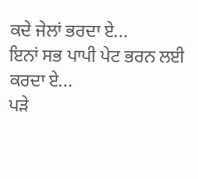ਕਦੇ ਜੇਲਾਂ ਭਰਦਾ ਏ...
ਇਨਾਂ ਸਭ ਪਾਪੀ ਪੇਟ ਭਰਨ ਲਈ ਕਰਦਾ ਏ...
ਪੜੇ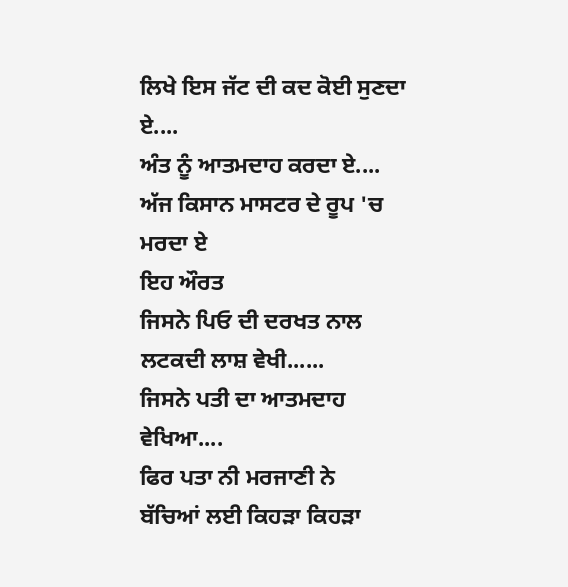ਲਿਖੇ ਇਸ ਜੱਟ ਦੀ ਕਦ ਕੋਈ ਸੁਣਦਾ ਏ....
ਅੰਤ ਨੂੰ ਆਤਮਦਾਹ ਕਰਦਾ ਏ....
ਅੱਜ ਕਿਸਾਨ ਮਾਸਟਰ ਦੇ ਰੂਪ 'ਚ ਮਰਦਾ ਏ
ਇਹ ਔਰਤ
ਜਿਸਨੇ ਪਿਓ ਦੀ ਦਰਖਤ ਨਾਲ ਲਟਕਦੀ ਲਾਸ਼ ਵੇਖੀ......
ਜਿਸਨੇ ਪਤੀ ਦਾ ਆਤਮਦਾਹ ਵੇਖਿਆ....
ਫਿਰ ਪਤਾ ਨੀ ਮਰਜਾਣੀ ਨੇ
ਬੱਚਿਆਂ ਲਈ ਕਿਹੜਾ ਕਿਹੜਾ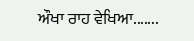ਔਖਾ ਰਾਹ ਵੇਖਿਆ.......